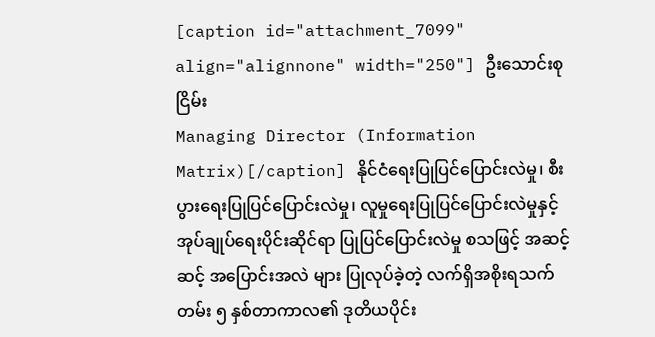[caption id="attachment_7099" align="alignnone" width="250"] ဦးသောင်းစုငြိမ်း
Managing Director (Information Matrix)[/caption] နိုင်ငံရေးပြုပြင်ပြောင်းလဲမှု၊ စီးပွားရေးပြုပြင်ပြောင်းလဲမှု၊ လူမှုရေးပြုပြင်ပြောင်းလဲမှုနှင့် အုပ်ချုပ်ရေးပိုင်းဆိုင်ရာ ပြုပြင်ပြောင်းလဲမှု စသဖြင့် အဆင့်ဆင့် အပြောင်းအလဲ များ ပြုလုပ်ခဲ့တဲ့ လက်ရှိအစိုးရသက်တမ်း ၅ နှစ်တာကာလ၏ ဒုတိယပိုင်း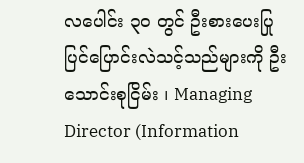လပေါင်း ၃၀ တွင် ဦးစားပေးပြုပြင်ပြောင်းလဲသင့်သည်များကို ဦးသောင်းစုငြိမ်း ၊ Managing Director (Information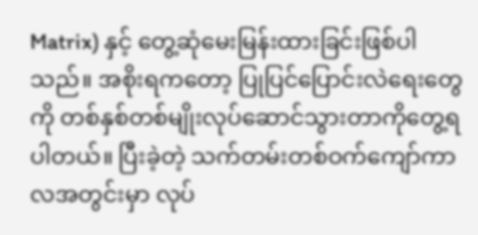Matrix) နှင့် တွေ့ဆုံမေးမြန်းထားခြင်းဖြစ်ပါသည်။ အစိုးရကတော့ ပြုပြင်ပြောင်းလဲရေးတွေကို တစ်နှစ်တစ်မျိုးလုပ်ဆောင်သွားတာကိုတွေ့ရပါတယ်။ ပြီးခဲ့တဲ့ သက်တမ်းတစ်ဝက်ကျော်ကာလအတွင်းမှာ လုပ်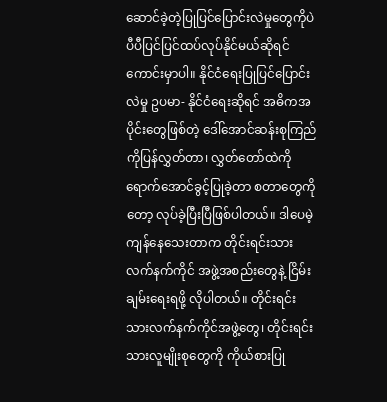ဆောင်ခဲ့တဲ့ပြုပြင်ပြောင်းလဲမှုတွေကိုပဲ ပီပီပြင်ပြင်ထပ်လုပ်နိုင်မယ်ဆိုရင် ကောင်းမှာပါ။ နိုင်ငံရေးပြုပြင်ပြောင်းလဲမှု ဥပမာ- နိုင်ငံရေးဆိုရင် အဓိကအပိုင်းတွေဖြစ်တဲ့ ဒေါ်အောင်ဆန်းစုကြည်ကိုပြန်လွှတ်တာ၊ လွှတ်တော်ထဲကို ရောက်အောင်ခွင့်ပြုခဲ့တာ စတာတွေကိုတော့ လုပ်ခဲ့ပြီးပြီဖြစ်ပါတယ်။ ဒါပေမဲ့ ကျန်နေသေးတာက တိုင်းရင်းသားလက်နက်ကိုင် အဖွဲ့အစည်းတွေနဲ့ ငြိမ်းချမ်းရေးရဖို့ လိုပါတယ်။ တိုင်းရင်းသားလက်နက်ကိုင်အဖွဲ့တွေ၊ တိုင်းရင်းသားလူမျိုးစုတွေကို ကိုယ်စားပြု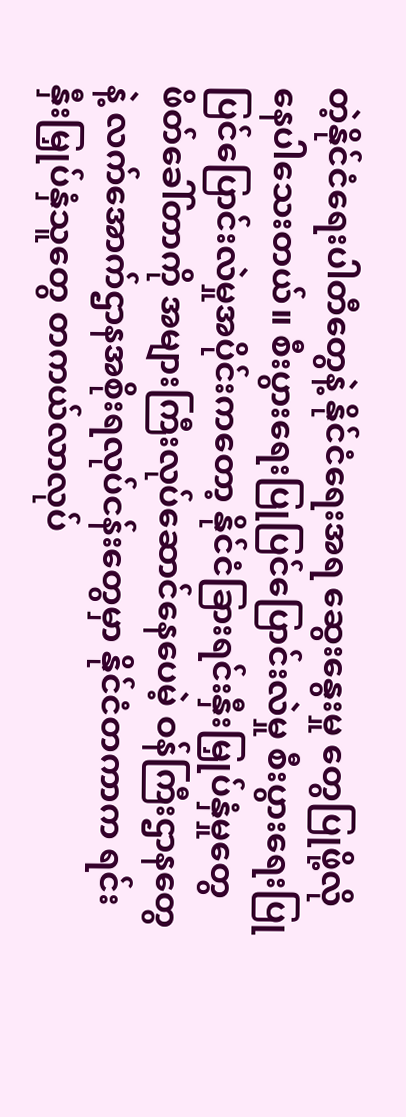တဲ့နိုင်ငံရေးပါတီတွေနဲ့ နိုင်ငံရေးအရ ဆွေးနွေးမှု တွေပြုဖို့လိုနေပါသေးတယ်။ စီးပွားရေးပြုပြင်ပြောင်းလဲမှု စီးပွားရေးပြုပြင်ပြောင်းလဲမှုအပိုင်းကတော့ နိုင်ငံခြားရင်းနှီးမြှုပ်နှံမှုတွေဖိတ်ခေါ်တာကို အများကြီးလုပ်ဆောင်နေပေမဲ့ ဝန်ကြီးဌာနတွေနဲ့ လက်အောက်ဌာနအစိုးရလုပ်ငန်းတွေမှာ နိုင်ငံတကာက ရင်းနှီးမြှုပ်နှံသူတွေ တကယ်လာလုပ်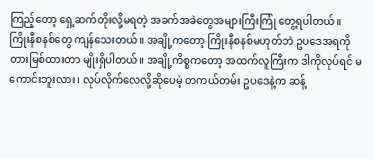ကြည့်တော့ ရှေ့ဆက်တိုးလို့မရတဲ့ အခက်အခဲတွေအများကြီးကြုံ တွေ့ရပါတယ်။ ကြိုးနီစနစ်တွေ ကျန်သေးတယ်။ အချို့ကတော့ ကြိုးနီစနစ်မဟုတ်ဘဲ ဥပဒေအရကို တားမြစ်ထားတာ မျိုးရှိပါတယ်။ အချို့ကိစ္စကတော့ အထက်လူကြီးက ဒါကိုလုပ်ရင် မကောင်းဘူးလား၊ လုပ်လိုက်လေလို့ဆိုပေမဲ့ တကယ်တမ်း ဥပဒေနဲ့က ဆန့်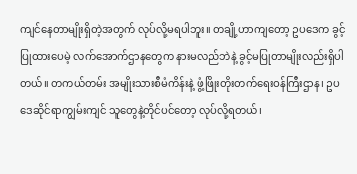ကျင်နေတာမျိုးရှိတဲ့အတွက် လုပ်လို့မရပါဘူး။ တချို့ဟာကျတော့ ဥပဒေက ခွင့်ပြုထားပေမဲ့ လက်အောက်ဌာနတွေက နားမလည်ဘဲနဲ့ ခွင့်မပြုတာမျိုးလည်းရှိပါတယ်။ တကယ်တမ်း အမျိုးသားစီမံကိန်းနဲ့ ဖွံ့ဖြိုးတိုးတက်ရေးဝန်ကြီးဌာန၊ ဥပဒေဆိုင်ရာကျွမ်းကျင် သူတွေနဲ့တိုင်ပင်တော့ လုပ်လို့ရတယ်၊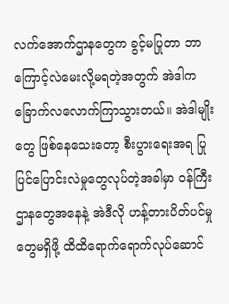လက်အောက်ဌာနတွေက ခွင့်မပြုတာ ဘာကြောင့်လဲမေးလို့မရတဲ့အတွက် အဲဒါက ခြောက်လလောက်ကြာသွားတယ်။ အဲဒါမျိုးတွေ ဖြစ်နေသေးတော့ စီးပွားရေးအရ ပြုပြင်ပြောင်းလဲမှုတွေလုပ်တဲ့အခါမှာ ဝန်ကြီးဌာနတွေအနေနဲ့ အဲဒီလို ဟန့်တားပိတ်ပင်မှုတွေမရှိဖို့ ထိထိရောက်ရောက်လုပ်ဆောင်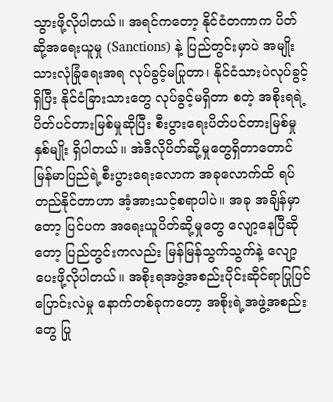သွားဖို့လိုပါတယ်။ အရင်ကတော့ နိုင်ငံတကာက ပိတ်ဆို့အရေးယူမှု (Sanctions) နဲ့ ပြည်တွင်းမှာပဲ အမျိုးသားလုံခြုံရေးအရ လုပ်ခွင့်မပြုတာ၊ နိုင်ငံသားပဲလုပ်ခွင့်ရှိပြီး နိုင်ငံခြားသားတွေ လုပ်ခွင့်မရှိတာ စတဲ့ အစိုးရရဲ့ ပိတ်ပင်တားမြစ်မှုဆိုပြီး စီးပွားရေးပိတ်ပင်တားမြစ်မှုနှစ်မျိုး ရှိပါတယ်။ အဲဒီလိုပိတ်ဆို့မှုတွေရှိတာတောင် မြန်မာပြည်ရဲ့စီးပွားရေးလောက အခုလောက်ထိ ရပ်တည်နိုင်တာဟာ အံ့အားသင့်စရာပါပဲ။ အခု အချိန်မှာတော့ ပြင်ပက အရေးယူပိတ်ဆို့မှုတွေ လျော့နေပြီဆိုတော့ ပြည်တွင်းကလည်း မြန်မြန်သွက်သွက်နဲ့ လျော့ပေးဖို့လိုပါတယ်။ အစိုးရအဖွဲ့အစည်းပိုင်းဆိုင်ရာပြုပြင်ပြောင်းလဲမှု နောက်တစ်ခုကတော့ အစိုးရဲ့အဖွဲ့အစည်းတွေ ပြု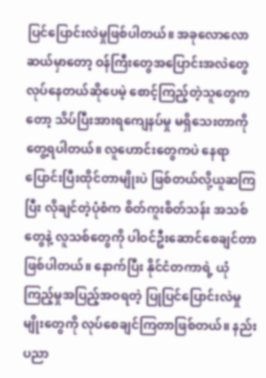ပြင်ပြောင်းလဲမှုဖြစ်ပါတယ်။ အခုလောလောဆယ်မှာတော့ ဝန်ကြီးတွေအပြောင်းအလဲတွေ လုပ်နေတယ်ဆိုပေမဲ့ စောင့်ကြည့်တဲ့သူတွေကတော့ သိပ်ပြီးအားရကျေနပ်မှု မရှိသေးတာကို တွေ့ရပါတယ်။ လူဟောင်းတွေကပဲ နေရာပြောင်းပြီးထိုင်တာမျိုးပဲ ဖြစ်တယ်လို့ယူဆကြပြီး လိုချင်တဲ့ပုံစံက စိတ်ကူးစိတ်သန်း အသစ်တွေနဲ့ လူသစ်တွေကို ပါဝင်ဦးဆောင်စေချင်တာဖြစ်ပါတယ်။ နောက်ပြီး နိုင်ငံတကာရဲ့ ယုံကြည့်မှုအပြည့်အဝရတဲ့ ပြုပြင်ပြောင်းလဲမှုမျိုးတွေကို လုပ်စေချင်ကြတာဖြစ်တယ်။ နည်းပညာ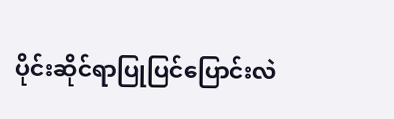ပိုင်းဆိုင်ရာပြုပြင်ပြောင်းလဲ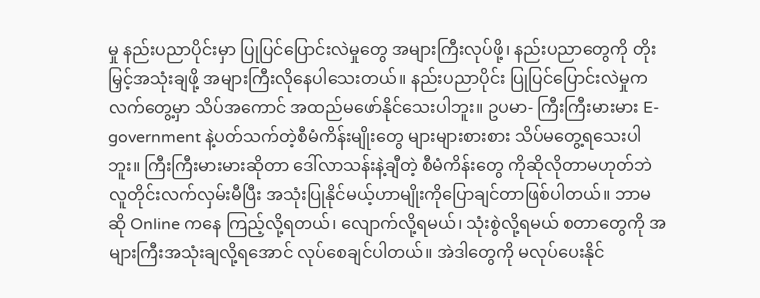မှု နည်းပညာပိုင်းမှာ ပြုပြင်ပြောင်းလဲမှုတွေ အများကြီးလုပ်ဖို့၊ နည်းပညာတွေကို တိုးမြှင့်အသုံးချဖို့ အများကြီးလိုနေပါသေးတယ်။ နည်းပညာပိုင်း ပြုပြင်ပြောင်းလဲမှုက လက်တွေ့မှာ သိပ်အကောင် အထည်မဖော်နိုင်သေးပါဘူး။ ဥပမာ- ကြီးကြီးမားမား E-government နဲ့ပတ်သက်တဲ့စီမံကိန်းမျိုးတွေ များများစားစား သိပ်မတွေ့ရသေးပါဘူး။ ကြီးကြီးမားမားဆိုတာ ဒေါ်လာသန်းနဲ့ချီတဲ့ စီမံကိန်းတွေ ကိုဆိုလိုတာမဟုတ်ဘဲ လူတိုင်းလက်လှမ်းမီပြီး အသုံးပြုနိုင်မယ့်ဟာမျိုးကိုပြောချင်တာဖြစ်ပါတယ်။ ဘာမဆို Online ကနေ ကြည့်လို့ရတယ်၊ လျောက်လို့ရမယ်၊ သုံးစွဲလို့ရမယ် စတာတွေကို အများကြီးအသုံးချလို့ရအောင် လုပ်စေချင်ပါတယ်။ အဲဒါတွေကို မလုပ်ပေးနိုင်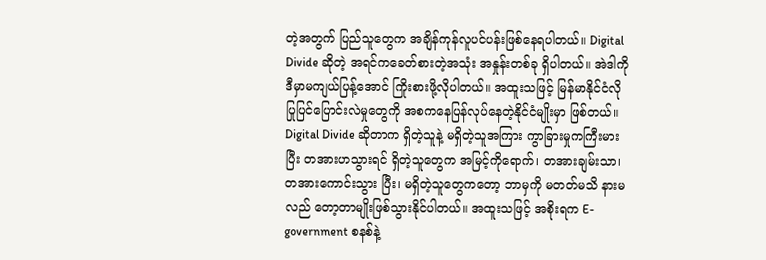တဲ့အတွက် ပြည်သူတွေက အချိန်ကုန်လူပင်ပန်းဖြစ်နေရပါတယ်။ Digital Divide ဆိုတဲ့ အရင်ကခေတ်စားတဲ့အသုံး အနှုန်းတစ်ခု ရှိပါတယ်။ အဲဒါကို ဒီမှာမကျယ်ပြန့်အောင် ကြိုးစားဖို့လိုပါတယ်။ အထူးသဖြင့် မြန်မာနိုင်ငံလို ပြုပြင်ပြောင်းလဲမှုတွေကို အစကနေပြန်လုပ်နေတဲ့နိုင်ငံမျိုးမှာ ဖြစ်တယ်။ Digital Divide ဆိုတာက ရှိတဲ့သူနဲ့ မရှိတဲ့သူအကြား ကွာခြားမှုကကြီးမားပြီး တအားဟသွားရင် ရှိတဲ့သူတွေက အမြင့်ကိုရောက်၊ တအားချမ်းသာ၊ တအားကောင်းသွား ပြီး၊ မရှိတဲ့သူတွေကတော့ ဘာမှကို မတတ်မသိ နားမလည် တော့တာမျိုးဖြစ်သွားနိုင်ပါတယ်။ အထူးသဖြင့် အစိုးရက E-government စနစ်နဲ့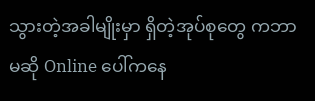သွားတဲ့အခါမျိုးမှာ ရှိတဲ့အုပ်စုတွေ ကဘာမဆို Online ပေါ်ကနေ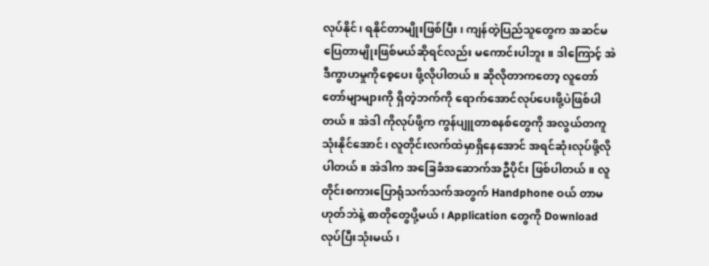လုပ်နိုင်၊ ရနိုင်တာမျိုးဖြစ်ပြီး၊ ကျန်တဲ့ပြည်သူတွေက အဆင်မပြေတာမျိုးဖြစ်မယ်ဆိုရင်လည်း မကောင်းပါဘူး။ ဒါကြောင့် အဲဒီကွာဟမှုကိုစေ့ပေး ဖို့လိုပါတယ်။ ဆိုလိုတာကတော့ လူတော်တော်မျာများကို ရှိတဲ့ဘက်ကို ရောက်အောင်လုပ်ပေးဖို့ပဲဖြစ်ပါတယ်။ အဲဒါ ကိုလုပ်ဖို့က ကွန်ပျူတာစနစ်တွေကို အလွယ်တကူသုံးနိုင်အောင်၊ လူတိုင်းလက်ထဲမှာရှိနေအောင် အရင်ဆုံးလုပ်ဖို့လိုပါတယ်။ အဲဒါက အခြေခံအဆောက်အဦပိုင်း ဖြစ်ပါတယ်။ လူတိုင်းစကားပြောရုံသက်သက်အတွက် Handphone ဝယ် တာမဟုတ်ဘဲနဲ့ စာတိုတွေပို့မယ်၊ Application တွေကို Download လုပ်ပြီးသုံးမယ်၊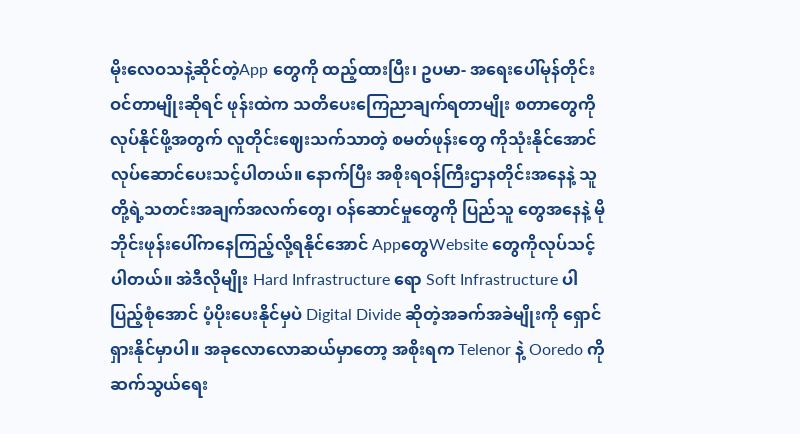မိုးလေဝသနဲ့ဆိုင်တဲ့App တွေကို ထည့်ထားပြီး၊ ဥပမာ- အရေးပေါ်မုန်တိုင်းဝင်တာမျိုးဆိုရင် ဖုန်းထဲက သတိပေးကြေညာချက်ရတာမျိုး စတာတွေကို လုပ်နိုင်ဖို့အတွက် လူတိုင်းဈေးသက်သာတဲ့ စမတ်ဖုန်းတွေ ကိုသုံးနိုင်အောင် လုပ်ဆောင်ပေးသင့်ပါတယ်။ နောက်ပြီး အစိုးရဝန်ကြီးဌာနတိုင်းအနေနဲ့ သူတို့ရဲ့သတင်းအချက်အလက်တွေ၊ ဝန်ဆောင်မှုတွေကို ပြည်သူ တွေအနေနဲ့ မိုဘိုင်းဖုန်းပေါ်ကနေကြည့်လို့ရနိုင်အောင် AppတွေWebsite တွေကိုလုပ်သင့်ပါတယ်။ အဲဒီလိုမျိုး Hard Infrastructure ရော Soft Infrastructure ပါပြည့်စုံအောင် ပံ့ပိုးပေးနိုင်မှပဲ Digital Divide ဆိုတဲ့အခက်အခဲမျိုးကို ရှောင်ရှားနိုင်မှာပါ။ အခုလောလောဆယ်မှာတော့ အစိုးရက Telenor နဲ့ Ooredo ကိုဆက်သွယ်ရေး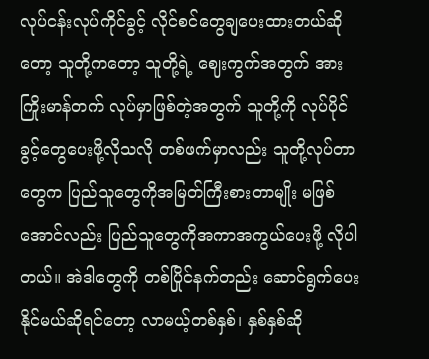လုပ်ငန်းလုပ်ကိုင်ခွင့် လိုင်စင်တွေချပေးထားတယ်ဆိုတော့ သူတို့ကတော့ သူတို့ရဲ့ ဈေးကွက်အတွက် အားကြိုးမာန်တက် လုပ်မှာဖြစ်တဲ့အတွက် သူတို့ကို လုပ်ပိုင်ခွင့်တွေပေးဖို့လိုသလို တစ်ဖက်မှာလည်း သူတို့လုပ်တာတွေက ပြည်သူတွေကိုအမြတ်ကြီးစားတာမျိုး မဖြစ်အောင်လည်း ပြည်သူတွေကိုအကာအကွယ်ပေးဖို့ လိုပါတယ်။ အဲဒါတွေကို တစ်ပြိုင်နက်တည်း ဆောင်ရွက်ပေးနိုင်မယ်ဆိုရင်တော့ လာမယ့်တစ်နှစ်၊ နှစ်နှစ်ဆို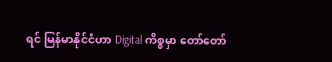ရင် မြန်မာနိုင်ငံဟာ Digital ကိစ္စမှာ တော်တော်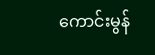ကောင်းမွန်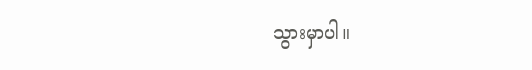သွားမှာပါ။